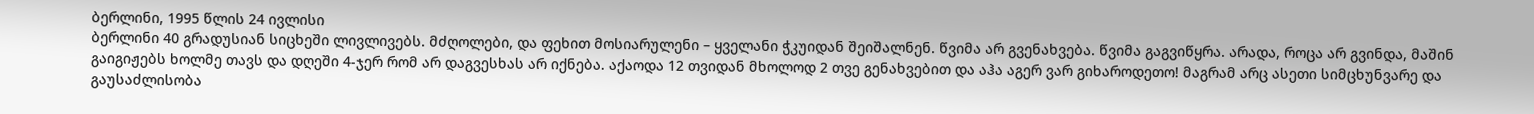ბერლინი, 1995 წლის 24 ივლისი
ბერლინი 40 გრადუსიან სიცხეში ლივლივებს. მძღოლები, და ფეხით მოსიარულენი – ყველანი ჭკუიდან შეიშალნენ. წვიმა არ გვენახვება. წვიმა გაგვიწყრა. არადა, როცა არ გვინდა, მაშინ გაიგიჟებს ხოლმე თავს და დღეში 4-ჯერ რომ არ დაგვესხას არ იქნება. აქაოდა 12 თვიდან მხოლოდ 2 თვე გენახვებით და აჰა აგერ ვარ გიხაროდეთო! მაგრამ არც ასეთი სიმცხუნვარე და გაუსაძლისობა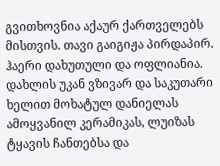გვითხოვნია აქაურ ქართველებს მისთვის. თავი გაიგიჟა პირდაპირ. ჰაერი დახუთული და ოფლიანია. დახლის უკან ვზივარ და საკუთარი ხელით მოხატულ დანიელას ამოყვანილ კერამიკას, ლუიზას ტყავის ჩანთებსა და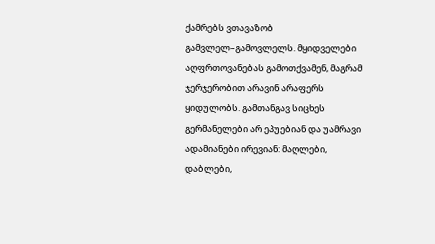ქამრებს ვთავაზობ გამვლელ–გამოვლელს. მყიდველები აღფრთოვანებას გამოთქვამენ, მაგრამ ჯერჯერობით არავინ არაფერს ყიდულობს. გამთანგავ სიცხეს გერმანელები არ ეპუებიან და უამრავი ადამიანები ირევიან: მაღლები, დაბლები,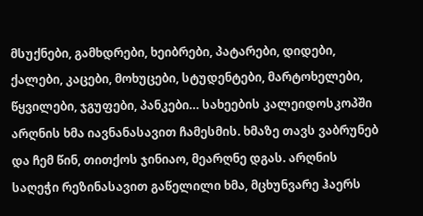მსუქნები, გამხდრები, ხეიბრები, პატარები, დიდები, ქალები, კაცები, მოხუცები, სტუდენტები, მარტოხელები, წყვილები, ჯგუფები, პანკები… სახეების კალეიდოსკოპში არღნის ხმა იავნანასავით ჩამესმის. ხმაზე თავს ვაბრუნებ და ჩემ წინ, თითქოს ჯინიაო, მეარღნე დგას. არღნის საღეჭი რეზინასავით გაწელილი ხმა, მცხუნვარე ჰაერს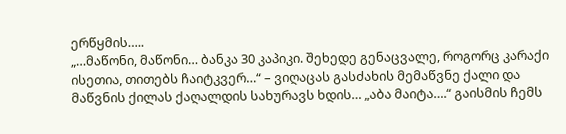ერწყმის…..
„…მაწონი, მაწონი… ბანკა 30 კაპიკი. შეხედე გენაცვალე, როგორც კარაქი ისეთია, თითებს ჩაიტკვერ…“ – ვიღაცას გასძახის მემაწვნე ქალი და მაწვნის ქილას ქაღალდის სახურავს ხდის… „აბა მაიტა….“ გაისმის ჩემს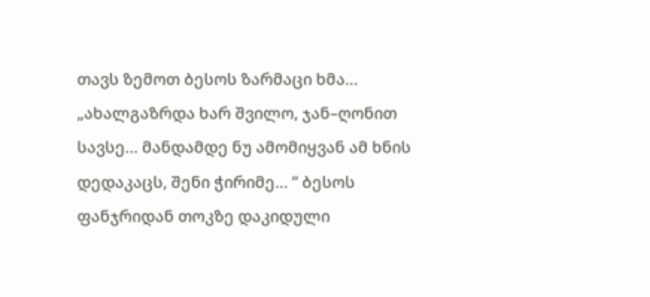თავს ზემოთ ბესოს ზარმაცი ხმა… „ახალგაზრდა ხარ შვილო, ჯან–ღონით სავსე… მანდამდე ნუ ამომიყვან ამ ხნის დედაკაცს, შენი ჭირიმე… “ ბესოს ფანჯრიდან თოკზე დაკიდული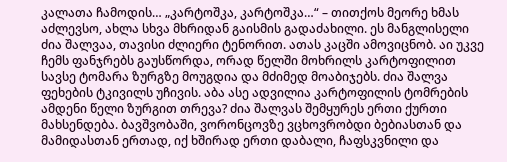კალათა ჩამოდის… „კარტოშკა, კარტოშკა…“ – თითქოს მეორე ხმას აძლევსო, ახლა სხვა მხრიდან გაისმის გადაძახილი. ეს მანგლისელი ძია შალვაა, თავისი ძლიერი ტენორით. ათას კაცში ამოვიცნობ. აი უკვე ჩემს ფანჯრებს გაუსწორდა, ორად წელში მოხრილს კარტოფილით სავსე ტომარა ზურგზე მოუგდია და მძიმედ მოაბიჯებს. ძია შალვა ფეხების ტკივილს უჩივის. აბა ასე ადვილია კარტოფილის ტომრების ამდენი წელი ზურგით თრევა? ძია შალვას შემყურეს ერთი ქურთი მახსენდება. ბავშვობაში, ვორონცოვზე ვცხოვრობდი ბებიასთან და მამიდასთან ერთად, იქ ხშირად ერთი დაბალი, ჩაფსკვნილი და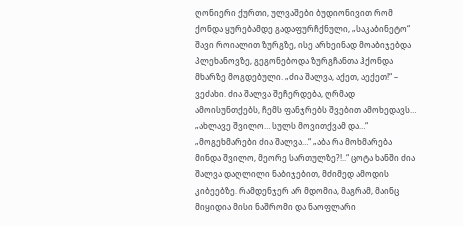ღონიერი ქურთი, ულვაშები ბუდიონივით რომ ქონდა ყურებამდე გადაფურჩქნული, „საკაბინეტო“ შავი როიალით ზურგზე, ისე არხეინად მოაბიჯებდა პლეხანოვზე, გეგონებოდა ზურგჩანთა ჰქონდა მხარზე მოგდებული. „ძია შალვა, აქეთ, აექეთ!“ – ვეძახი. ძია შალვა შეჩერდება, ღრმად ამოისუნთქებს, ჩემს ფანჯრებს შვებით ამოხედავს… „ახლავე შვილო… სულს მოვითქვამ და…“ „მოგეხმარები ძია შალვა…“ „აბა რა მოხმარება მინდა შვილო, მეორე სართულზე?!..“ ცოტა ხანში ძია შალვა დაღლილი ნაბიჯებით, მძიმედ ამოდის კიბეებზე. რამდენჯერ არ მდომია, მაგრამ, მაინც მიყიდია მისი ნაშრომი და ნაოფლარი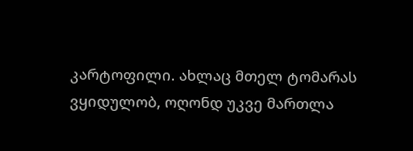კარტოფილი. ახლაც მთელ ტომარას ვყიდულობ, ოღონდ უკვე მართლა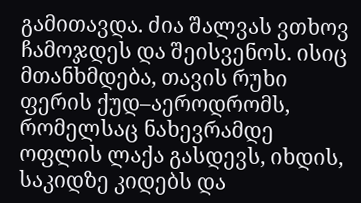გამითავდა. ძია შალვას ვთხოვ ჩამოჯდეს და შეისვენოს. ისიც მთანხმდება, თავის რუხი ფერის ქუდ–აეროდრომს, რომელსაც ნახევრამდე ოფლის ლაქა გასდევს, იხდის, საკიდზე კიდებს და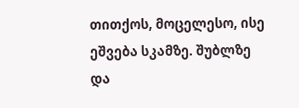თითქოს, მოცელესო, ისე ეშვება სკამზე. შუბლზე და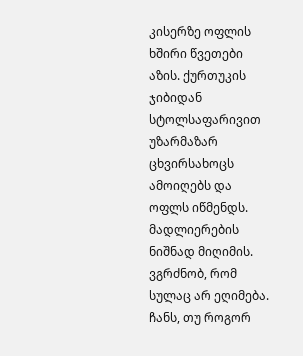კისერზე ოფლის ხშირი წვეთები აზის. ქურთუკის ჯიბიდან სტოლსაფარივით უზარმაზარ ცხვირსახოცს ამოიღებს და ოფლს იწმენდს. მადლიერების ნიშნად მიღიმის. ვგრძნობ, რომ სულაც არ ეღიმება. ჩანს, თუ როგორ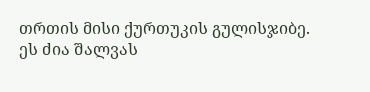თრთის მისი ქურთუკის გულისჯიბე. ეს ძია შალვას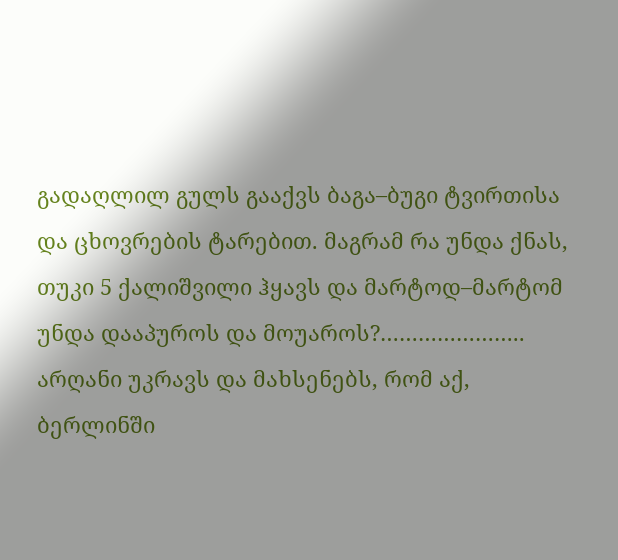გადაღლილ გულს გააქვს ბაგა–ბუგი ტვირთისა და ცხოვრების ტარებით. მაგრამ რა უნდა ქნას, თუკი 5 ქალიშვილი ჰყავს და მარტოდ–მარტომ უნდა დააპუროს და მოუაროს?………………….. არღანი უკრავს და მახსენებს, რომ აქ, ბერლინში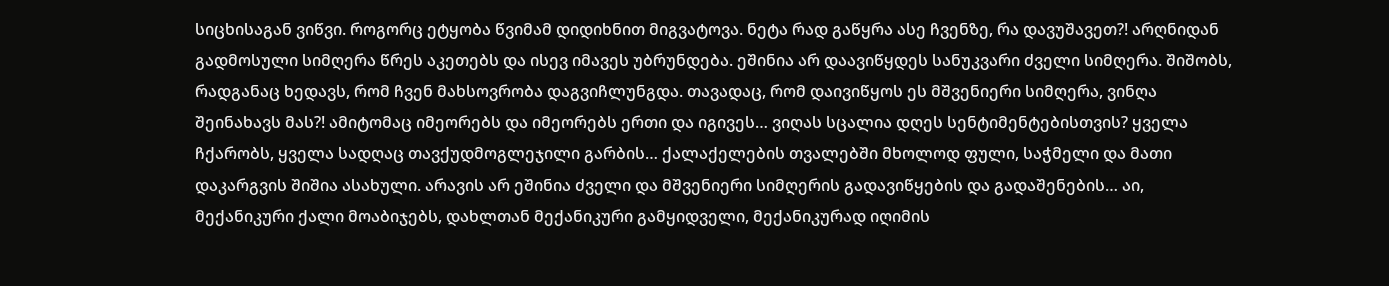სიცხისაგან ვიწვი. როგორც ეტყობა წვიმამ დიდიხნით მიგვატოვა. ნეტა რად გაწყრა ასე ჩვენზე, რა დავუშავეთ?! არღნიდან გადმოსული სიმღერა წრეს აკეთებს და ისევ იმავეს უბრუნდება. ეშინია არ დაავიწყდეს სანუკვარი ძველი სიმღერა. შიშობს, რადგანაც ხედავს, რომ ჩვენ მახსოვრობა დაგვიჩლუნგდა. თავადაც, რომ დაივიწყოს ეს მშვენიერი სიმღერა, ვინღა შეინახავს მას?! ამიტომაც იმეორებს და იმეორებს ერთი და იგივეს… ვიღას სცალია დღეს სენტიმენტებისთვის? ყველა ჩქარობს, ყველა სადღაც თავქუდმოგლეჯილი გარბის… ქალაქელების თვალებში მხოლოდ ფული, საჭმელი და მათი დაკარგვის შიშია ასახული. არავის არ ეშინია ძველი და მშვენიერი სიმღერის გადავიწყების და გადაშენების… აი, მექანიკური ქალი მოაბიჯებს, დახლთან მექანიკური გამყიდველი, მექანიკურად იღიმის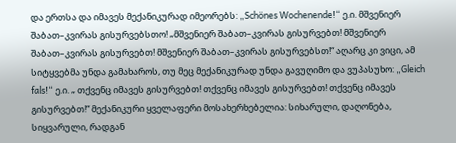და ერთსა და იმავეს მექანიკურად იმეორებს: „Schönes Wochenende!“ ე.ი. მშვენიერ შაბათ–კვირას გისურვებსთო! „მშვენიერ შაბათ–კვირას გისურვებთ! მშვენიერ შაბათ–კვირას გისურვებთ! მშვენიერ შაბათ–კვირას გისურვებსთ!“ აღარც კი ვიცი, ამ სიტყვებმა უნდა გამახაროს, თუ მეც მექანიკურად უნდა გავუღიმო და ვუპასუხო: „Gleich fals!“ ე.ი. „ თქვენც იმავეს გისურვებთ! თქვენც იმავეს გისურვებთ! თქვენც იმავეს გისურვებთ!“ მექანიკური ყველაფერი მოსახერხებელია: სიხარული, დაღონება, სიყვარული, რადგან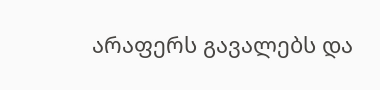არაფერს გავალებს და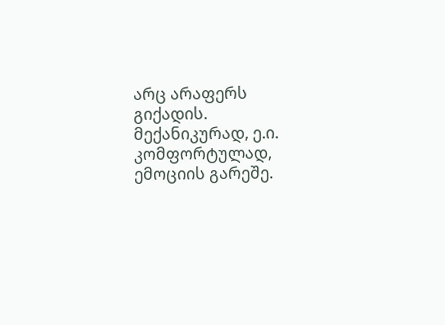არც არაფერს გიქადის. მექანიკურად, ე.ი. კომფორტულად, ემოციის გარეშე.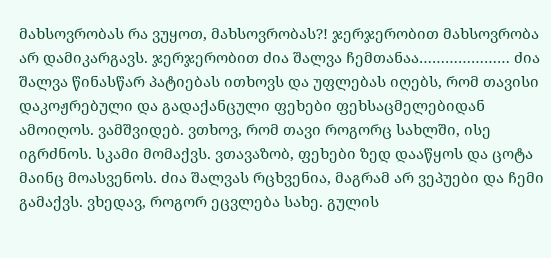მახსოვრობას რა ვუყოთ, მახსოვრობას?! ჯერჯერობით მახსოვრობა არ დამიკარგავს. ჯერჯერობით ძია შალვა ჩემთანაა………………… ძია შალვა წინასწარ პატიებას ითხოვს და უფლებას იღებს, რომ თავისი დაკოჟრებული და გადაქანცული ფეხები ფეხსაცმელებიდან ამოიღოს. ვამშვიდებ. ვთხოვ, რომ თავი როგორც სახლში, ისე იგრძნოს. სკამი მომაქვს. ვთავაზობ, ფეხები ზედ დააწყოს და ცოტა მაინც მოასვენოს. ძია შალვას რცხვენია, მაგრამ არ ვეპუები და ჩემი გამაქვს. ვხედავ, როგორ ეცვლება სახე. გულის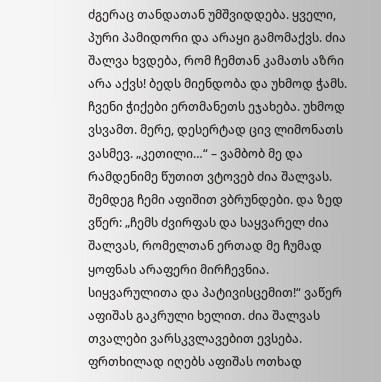ძგერაც თანდათან უმშვიდდება. ყველი, პური პამიდორი და არაყი გამომაქვს. ძია შალვა ხვდება, რომ ჩემთან კამათს აზრი არა აქვს! ბედს მიენდობა და უხმოდ ჭამს. ჩვენი ჭიქები ერთმანეთს ეჯახება. უხმოდ ვსვამთ. მერე, დესერტად ცივ ლიმონათს ვასმევ. „კეთილი…“ – ვამბობ მე და რამდენიმე წუთით ვტოვებ ძია შალვას. შემდეგ ჩემი აფიშით ვბრუნდები. და ზედ ვწერ: „ჩემს ძვირფას და საყვარელ ძია შალვას, რომელთან ერთად მე ჩუმად ყოფნას არაფერი მირჩევნია. სიყვარულითა და პატივისცემით!“ ვაწერ აფიშას გაკრული ხელით. ძია შალვას თვალები ვარსკვლავებით ევსება. ფრთხილად იღებს აფიშას ოთხად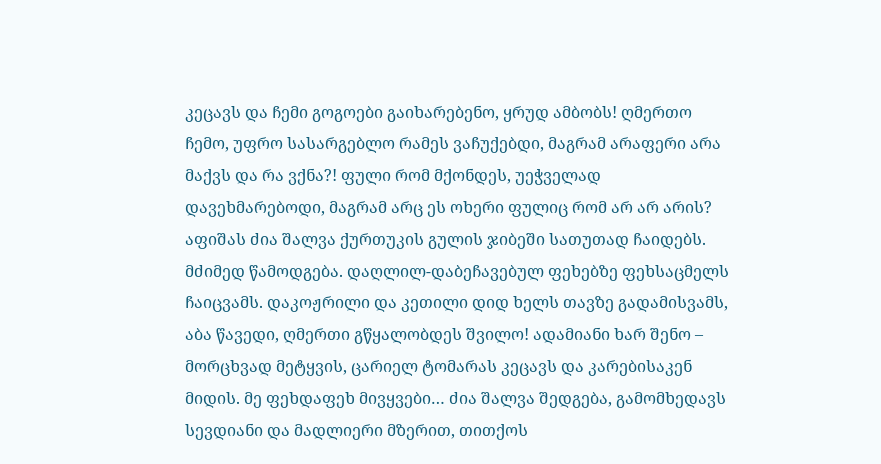კეცავს და ჩემი გოგოები გაიხარებენო, ყრუდ ამბობს! ღმერთო ჩემო, უფრო სასარგებლო რამეს ვაჩუქებდი, მაგრამ არაფერი არა მაქვს და რა ვქნა?! ფული რომ მქონდეს, უეჭველად დავეხმარებოდი, მაგრამ არც ეს ოხერი ფულიც რომ არ არ არის? აფიშას ძია შალვა ქურთუკის გულის ჯიბეში სათუთად ჩაიდებს. მძიმედ წამოდგება. დაღლილ-დაბეჩავებულ ფეხებზე ფეხსაცმელს ჩაიცვამს. დაკოჟრილი და კეთილი დიდ ხელს თავზე გადამისვამს, აბა წავედი, ღმერთი გწყალობდეს შვილო! ადამიანი ხარ შენო – მორცხვად მეტყვის, ცარიელ ტომარას კეცავს და კარებისაკენ მიდის. მე ფეხდაფეხ მივყვები… ძია შალვა შედგება, გამომხედავს სევდიანი და მადლიერი მზერით, თითქოს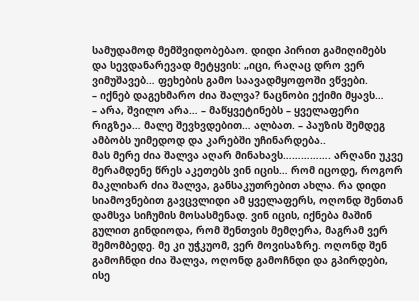სამუდამოდ მემშვიდობებაო. დიდი პირით გამიღიმებს და სევდანარევად მეტყვის: „იცი, რაღაც დრო ვერ ვიმუშავებ… ფეხების გამო საავადმყოფოში ვწვები.
– იქნებ დაგეხმარო ძია შალვა? ნაცნობი ექიმი მყავს…
– არა, შვილო არა… – მაწყვეტინებს – ყველაფერი რიგზეა… მალე შევხვდებით… ალბათ. – პაუზის შემდეგ ამბობს უიმედოდ და კარებში უჩინარდება..
მას მერე ძია შალვა აღარ მინახავს……………. არღანი უკვე მერამდენე წრეს აკეთებს ვინ იცის… რომ იცოდე, როგორ მაკლიხარ ძია შალვა, განსაკუთრებით ახლა. რა დიდი სიამოვნებით გავცვლიდი ამ ყველაფერს, ოღონდ შენთან დამსვა სიჩუმის მოსასმენად. ვინ იცის, იქნება მაშინ გულით გინდიოდა, რომ შენთვის მემღერა, მაგრამ ვერ შემომბედე. მე კი უჭკუომ, ვერ მოვისაზრე. ოღონდ შენ გამოჩნდი ძია შალვა, ოღონდ გამოჩნდი და გპირდები, ისე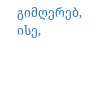გიმღერებ, ისე,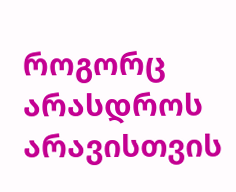როგორც არასდროს არავისთვის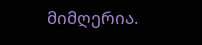მიმღერია.